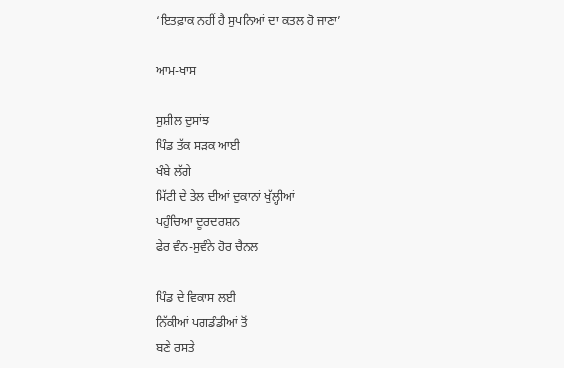‘ਇਤਫ਼ਾਕ ਨਹੀਂ ਹੈ ਸੁਪਨਿਆਂ ਦਾ ਕਤਲ ਹੋ ਜਾਣਾ’

ਆਮ-ਖਾਸ

ਸੁਸ਼ੀਲ ਦੁਸਾਂਝ
ਪਿੰਡ ਤੱਕ ਸੜਕ ਆਈ
ਖੰਬੇ ਲੱਗੇ
ਮਿੱਟੀ ਦੇ ਤੇਲ ਦੀਆਂ ਦੁਕਾਨਾਂ ਖੁੱਲ੍ਹੀਆਂ
ਪਹੁੰਚਿਆ ਦੂਰਦਰਸ਼ਨ
ਫੇਰ ਵੰਨ-ਸੁਵੰਨੇ ਹੋਰ ਚੈਨਲ

ਪਿੰਡ ਦੇ ਵਿਕਾਸ ਲਈ
ਨਿੱਕੀਆਂ ਪਗਡੰਡੀਆਂ ਤੋਂ
ਬਣੇ ਰਸਤੇ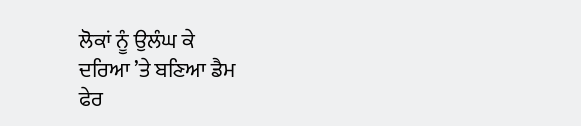ਲੋਕਾਂ ਨੂੰ ਉਲੰਘ ਕੇ
ਦਰਿਆ ’ਤੇ ਬਣਿਆ ਡੈਮ
ਫੇਰ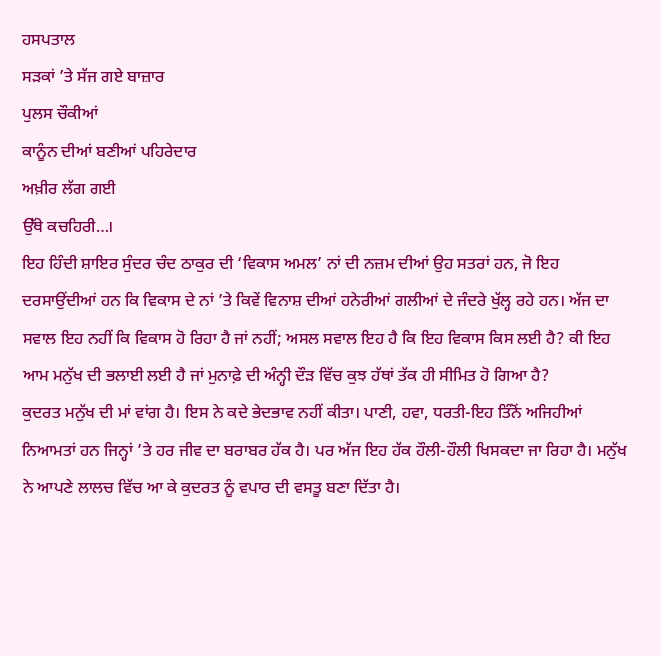ਹਸਪਤਾਲ
ਸੜਕਾਂ ’ਤੇ ਸੱਜ ਗਏ ਬਾਜ਼ਾਰ
ਪੁਲਸ ਚੌਕੀਆਂ
ਕਾਨੂੰਨ ਦੀਆਂ ਬਣੀਆਂ ਪਹਿਰੇਦਾਰ
ਅਖ਼ੀਰ ਲੱਗ ਗਈ
ਉੱਥੇ ਕਚਹਿਰੀ…।
ਇਹ ਹਿੰਦੀ ਸ਼ਾਇਰ ਸੁੰਦਰ ਚੰਦ ਠਾਕੁਰ ਦੀ ‘ਵਿਕਾਸ ਅਮਲ’ ਨਾਂ ਦੀ ਨਜ਼ਮ ਦੀਆਂ ਉਹ ਸਤਰਾਂ ਹਨ, ਜੋ ਇਹ ਦਰਸਾਉਂਦੀਆਂ ਹਨ ਕਿ ਵਿਕਾਸ ਦੇ ਨਾਂ ’ਤੇ ਕਿਵੇਂ ਵਿਨਾਸ਼ ਦੀਆਂ ਹਨੇਰੀਆਂ ਗਲੀਆਂ ਦੇ ਜੰਦਰੇ ਖੁੱਲ੍ਹ ਰਹੇ ਹਨ। ਅੱਜ ਦਾ ਸਵਾਲ ਇਹ ਨਹੀਂ ਕਿ ਵਿਕਾਸ ਹੋ ਰਿਹਾ ਹੈ ਜਾਂ ਨਹੀਂ; ਅਸਲ ਸਵਾਲ ਇਹ ਹੈ ਕਿ ਇਹ ਵਿਕਾਸ ਕਿਸ ਲਈ ਹੈ? ਕੀ ਇਹ ਆਮ ਮਨੁੱਖ ਦੀ ਭਲਾਈ ਲਈ ਹੈ ਜਾਂ ਮੁਨਾਫ਼ੇ ਦੀ ਅੰਨ੍ਹੀ ਦੌੜ ਵਿੱਚ ਕੁਝ ਹੱਥਾਂ ਤੱਕ ਹੀ ਸੀਮਿਤ ਹੋ ਗਿਆ ਹੈ?
ਕੁਦਰਤ ਮਨੁੱਖ ਦੀ ਮਾਂ ਵਾਂਗ ਹੈ। ਇਸ ਨੇ ਕਦੇ ਭੇਦਭਾਵ ਨਹੀਂ ਕੀਤਾ। ਪਾਣੀ, ਹਵਾ, ਧਰਤੀ-ਇਹ ਤਿੰਨੋਂ ਅਜਿਹੀਆਂ ਨਿਆਮਤਾਂ ਹਨ ਜਿਨ੍ਹਾਂ ’ਤੇ ਹਰ ਜੀਵ ਦਾ ਬਰਾਬਰ ਹੱਕ ਹੈ। ਪਰ ਅੱਜ ਇਹ ਹੱਕ ਹੌਲੀ-ਹੌਲੀ ਖਿਸਕਦਾ ਜਾ ਰਿਹਾ ਹੈ। ਮਨੁੱਖ ਨੇ ਆਪਣੇ ਲਾਲਚ ਵਿੱਚ ਆ ਕੇ ਕੁਦਰਤ ਨੂੰ ਵਪਾਰ ਦੀ ਵਸਤੂ ਬਣਾ ਦਿੱਤਾ ਹੈ।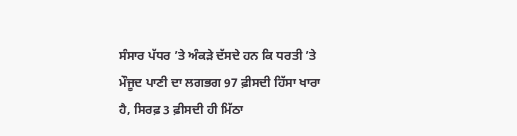ਸੰਸਾਰ ਪੱਧਰ ’ਤੇ ਅੰਕੜੇ ਦੱਸਦੇ ਹਨ ਕਿ ਧਰਤੀ ’ਤੇ ਮੌਜੂਦ ਪਾਣੀ ਦਾ ਲਗਭਗ 97 ਫ਼ੀਸਦੀ ਹਿੱਸਾ ਖਾਰਾ ਹੈ, ਸਿਰਫ਼ 3 ਫ਼ੀਸਦੀ ਹੀ ਮਿੱਠਾ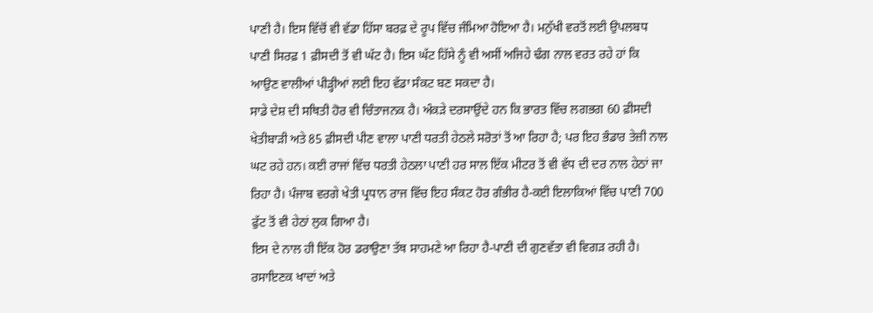ਪਾਣੀ ਹੈ। ਇਸ ਵਿੱਚੋਂ ਵੀ ਵੱਡਾ ਹਿੱਸਾ ਬਰਫ਼ ਦੇ ਰੂਪ ਵਿੱਚ ਜੰਮਿਆ ਹੋਇਆ ਹੈ। ਮਨੁੱਖੀ ਵਰਤੋਂ ਲਈ ਉਪਲਬਧ ਪਾਣੀ ਸਿਰਫ਼ 1 ਫ਼ੀਸਦੀ ਤੋਂ ਵੀ ਘੱਟ ਹੈ। ਇਸ ਘੱਟ ਹਿੱਸੇ ਨੂੰ ਵੀ ਅਸੀਂ ਅਜਿਹੇ ਢੰਗ ਨਾਲ ਵਰਤ ਰਹੇ ਹਾਂ ਕਿ ਆਉਣ ਵਾਲੀਆਂ ਪੀੜ੍ਹੀਆਂ ਲਈ ਇਹ ਵੱਡਾ ਸੰਕਟ ਬਣ ਸਕਦਾ ਹੈ।
ਸਾਡੇ ਦੇਸ਼ ਦੀ ਸਥਿਤੀ ਹੋਰ ਵੀ ਚਿੰਤਾਜਨਕ ਹੈ। ਅੰਕੜੇ ਦਰਸਾਉਂਦੇ ਹਨ ਕਿ ਭਾਰਤ ਵਿੱਚ ਲਗਭਗ 60 ਫ਼ੀਸਦੀ ਖੇਤੀਬਾੜੀ ਅਤੇ 85 ਫ਼ੀਸਦੀ ਪੀਣ ਵਾਲਾ ਪਾਣੀ ਧਰਤੀ ਹੇਠਲੇ ਸਰੋਤਾਂ ਤੋਂ ਆ ਰਿਹਾ ਹੈ; ਪਰ ਇਹ ਭੰਡਾਰ ਤੇਜ਼ੀ ਨਾਲ ਘਟ ਰਹੇ ਹਨ। ਕਈ ਰਾਜਾਂ ਵਿੱਚ ਧਰਤੀ ਹੇਠਲਾ ਪਾਣੀ ਹਰ ਸਾਲ ਇੱਕ ਮੀਟਰ ਤੋਂ ਵੀ ਵੱਧ ਦੀ ਦਰ ਨਾਲ ਹੇਠਾਂ ਜਾ ਰਿਹਾ ਹੈ। ਪੰਜਾਬ ਵਰਗੇ ਖੇਤੀ ਪ੍ਰਧਾਨ ਰਾਜ ਵਿੱਚ ਇਹ ਸੰਕਟ ਹੋਰ ਗੰਭੀਰ ਹੈ-ਕਈ ਇਲਾਕਿਆਂ ਵਿੱਚ ਪਾਣੀ 700 ਫੁੱਟ ਤੋਂ ਵੀ ਹੇਠਾਂ ਲੁਕ ਗਿਆ ਹੈ।
ਇਸ ਦੇ ਨਾਲ ਹੀ ਇੱਕ ਹੋਰ ਡਰਾਉਣਾ ਤੱਥ ਸਾਹਮਣੇ ਆ ਰਿਹਾ ਹੈ-ਪਾਣੀ ਦੀ ਗੁਣਵੱਤਾ ਵੀ ਵਿਗੜ ਰਹੀ ਹੈ। ਰਸਾਇਣਕ ਖਾਦਾਂ ਅਤੇ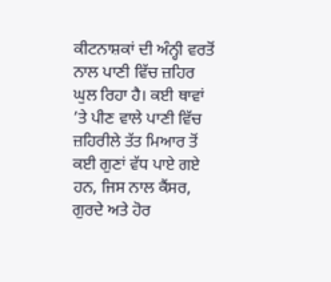ਕੀਟਨਾਸ਼ਕਾਂ ਦੀ ਅੰਨ੍ਹੀ ਵਰਤੋਂ ਨਾਲ ਪਾਣੀ ਵਿੱਚ ਜ਼ਹਿਰ ਘੁਲ ਰਿਹਾ ਹੈ। ਕਈ ਥਾਵਾਂ ’ਤੇ ਪੀਣ ਵਾਲੇ ਪਾਣੀ ਵਿੱਚ ਜ਼ਹਿਰੀਲੇ ਤੱਤ ਮਿਆਰ ਤੋਂ ਕਈ ਗੁਣਾਂ ਵੱਧ ਪਾਏ ਗਏ ਹਨ, ਜਿਸ ਨਾਲ ਕੈਂਸਰ, ਗੁਰਦੇ ਅਤੇ ਹੋਰ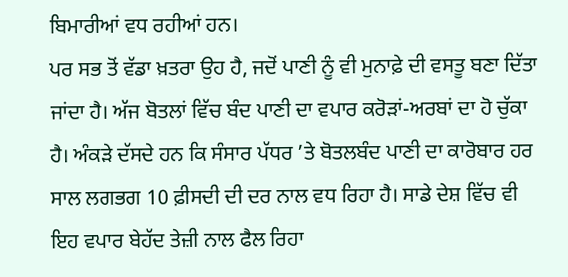ਬਿਮਾਰੀਆਂ ਵਧ ਰਹੀਆਂ ਹਨ।
ਪਰ ਸਭ ਤੋਂ ਵੱਡਾ ਖ਼ਤਰਾ ਉਹ ਹੈ, ਜਦੋਂ ਪਾਣੀ ਨੂੰ ਵੀ ਮੁਨਾਫ਼ੇ ਦੀ ਵਸਤੂ ਬਣਾ ਦਿੱਤਾ ਜਾਂਦਾ ਹੈ। ਅੱਜ ਬੋਤਲਾਂ ਵਿੱਚ ਬੰਦ ਪਾਣੀ ਦਾ ਵਪਾਰ ਕਰੋੜਾਂ-ਅਰਬਾਂ ਦਾ ਹੋ ਚੁੱਕਾ ਹੈ। ਅੰਕੜੇ ਦੱਸਦੇ ਹਨ ਕਿ ਸੰਸਾਰ ਪੱਧਰ ’ਤੇ ਬੋਤਲਬੰਦ ਪਾਣੀ ਦਾ ਕਾਰੋਬਾਰ ਹਰ ਸਾਲ ਲਗਭਗ 10 ਫ਼ੀਸਦੀ ਦੀ ਦਰ ਨਾਲ ਵਧ ਰਿਹਾ ਹੈ। ਸਾਡੇ ਦੇਸ਼ ਵਿੱਚ ਵੀ ਇਹ ਵਪਾਰ ਬੇਹੱਦ ਤੇਜ਼ੀ ਨਾਲ ਫੈਲ ਰਿਹਾ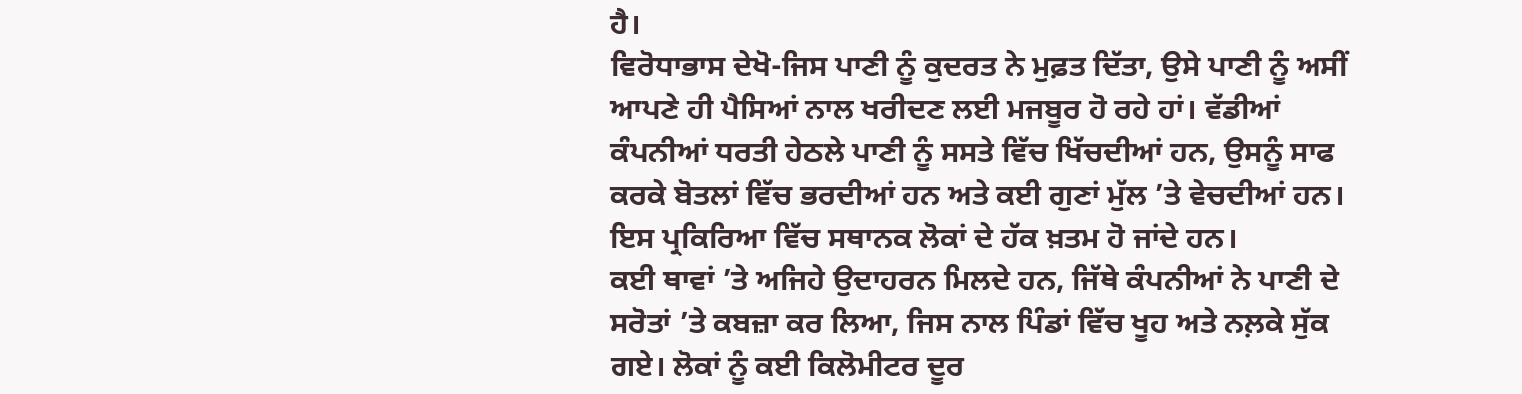ਹੈ।
ਵਿਰੋਧਾਭਾਸ ਦੇਖੋ-ਜਿਸ ਪਾਣੀ ਨੂੰ ਕੁਦਰਤ ਨੇ ਮੁਫ਼ਤ ਦਿੱਤਾ, ਉਸੇ ਪਾਣੀ ਨੂੰ ਅਸੀਂ ਆਪਣੇ ਹੀ ਪੈਸਿਆਂ ਨਾਲ ਖਰੀਦਣ ਲਈ ਮਜਬੂਰ ਹੋ ਰਹੇ ਹਾਂ। ਵੱਡੀਆਂ ਕੰਪਨੀਆਂ ਧਰਤੀ ਹੇਠਲੇ ਪਾਣੀ ਨੂੰ ਸਸਤੇ ਵਿੱਚ ਖਿੱਚਦੀਆਂ ਹਨ, ਉਸਨੂੰ ਸਾਫ ਕਰਕੇ ਬੋਤਲਾਂ ਵਿੱਚ ਭਰਦੀਆਂ ਹਨ ਅਤੇ ਕਈ ਗੁਣਾਂ ਮੁੱਲ ’ਤੇ ਵੇਚਦੀਆਂ ਹਨ। ਇਸ ਪ੍ਰਕਿਰਿਆ ਵਿੱਚ ਸਥਾਨਕ ਲੋਕਾਂ ਦੇ ਹੱਕ ਖ਼ਤਮ ਹੋ ਜਾਂਦੇ ਹਨ।
ਕਈ ਥਾਵਾਂ ’ਤੇ ਅਜਿਹੇ ਉਦਾਹਰਨ ਮਿਲਦੇ ਹਨ, ਜਿੱਥੇ ਕੰਪਨੀਆਂ ਨੇ ਪਾਣੀ ਦੇ ਸਰੋਤਾਂ ’ਤੇ ਕਬਜ਼ਾ ਕਰ ਲਿਆ, ਜਿਸ ਨਾਲ ਪਿੰਡਾਂ ਵਿੱਚ ਖੂਹ ਅਤੇ ਨਲ਼ਕੇ ਸੁੱਕ ਗਏ। ਲੋਕਾਂ ਨੂੰ ਕਈ ਕਿਲੋਮੀਟਰ ਦੂਰ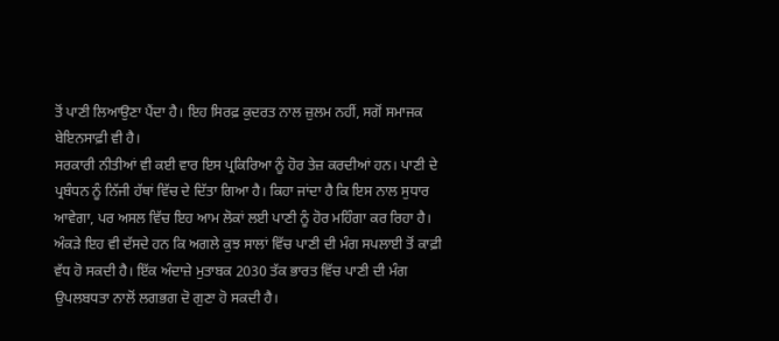ਤੋਂ ਪਾਣੀ ਲਿਆਉਣਾ ਪੈਂਦਾ ਹੈ। ਇਹ ਸਿਰਫ਼ ਕੁਦਰਤ ਨਾਲ ਜ਼ੁਲਮ ਨਹੀਂ, ਸਗੋਂ ਸਮਾਜਕ ਬੇਇਨਸਾਫ਼ੀ ਵੀ ਹੈ।
ਸਰਕਾਰੀ ਨੀਤੀਆਂ ਵੀ ਕਈ ਵਾਰ ਇਸ ਪ੍ਰਕਿਰਿਆ ਨੂੰ ਹੋਰ ਤੇਜ਼ ਕਰਦੀਆਂ ਹਨ। ਪਾਣੀ ਦੇ ਪ੍ਰਬੰਧਨ ਨੂੰ ਨਿੱਜੀ ਹੱਥਾਂ ਵਿੱਚ ਦੇ ਦਿੱਤਾ ਗਿਆ ਹੈ। ਕਿਹਾ ਜਾਂਦਾ ਹੈ ਕਿ ਇਸ ਨਾਲ ਸੁਧਾਰ ਆਵੇਗਾ, ਪਰ ਅਸਲ ਵਿੱਚ ਇਹ ਆਮ ਲੋਕਾਂ ਲਈ ਪਾਣੀ ਨੂੰ ਹੋਰ ਮਹਿੰਗਾ ਕਰ ਰਿਹਾ ਹੈ।
ਅੰਕੜੇ ਇਹ ਵੀ ਦੱਸਦੇ ਹਨ ਕਿ ਅਗਲੇ ਕੁਝ ਸਾਲਾਂ ਵਿੱਚ ਪਾਣੀ ਦੀ ਮੰਗ ਸਪਲਾਈ ਤੋਂ ਕਾਫ਼ੀ ਵੱਧ ਹੋ ਸਕਦੀ ਹੈ। ਇੱਕ ਅੰਦਾਜ਼ੇ ਮੁਤਾਬਕ 2030 ਤੱਕ ਭਾਰਤ ਵਿੱਚ ਪਾਣੀ ਦੀ ਮੰਗ ਉਪਲਬਧਤਾ ਨਾਲੋਂ ਲਗਭਗ ਦੋ ਗੁਣਾ ਹੋ ਸਕਦੀ ਹੈ।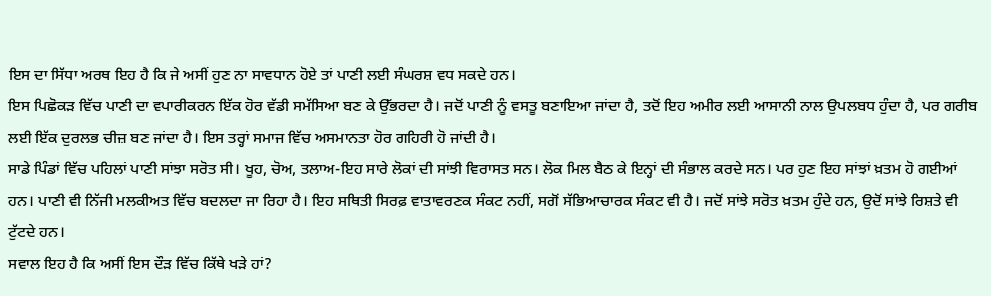ਇਸ ਦਾ ਸਿੱਧਾ ਅਰਥ ਇਹ ਹੈ ਕਿ ਜੇ ਅਸੀਂ ਹੁਣ ਨਾ ਸਾਵਧਾਨ ਹੋਏ ਤਾਂ ਪਾਣੀ ਲਈ ਸੰਘਰਸ਼ ਵਧ ਸਕਦੇ ਹਨ।
ਇਸ ਪਿਛੋਕੜ ਵਿੱਚ ਪਾਣੀ ਦਾ ਵਪਾਰੀਕਰਨ ਇੱਕ ਹੋਰ ਵੱਡੀ ਸਮੱਸਿਆ ਬਣ ਕੇ ਉੱਭਰਦਾ ਹੈ। ਜਦੋਂ ਪਾਣੀ ਨੂੰ ਵਸਤੂ ਬਣਾਇਆ ਜਾਂਦਾ ਹੈ, ਤਦੋਂ ਇਹ ਅਮੀਰ ਲਈ ਆਸਾਨੀ ਨਾਲ ਉਪਲਬਧ ਹੁੰਦਾ ਹੈ, ਪਰ ਗਰੀਬ ਲਈ ਇੱਕ ਦੁਰਲਭ ਚੀਜ਼ ਬਣ ਜਾਂਦਾ ਹੈ। ਇਸ ਤਰ੍ਹਾਂ ਸਮਾਜ ਵਿੱਚ ਅਸਮਾਨਤਾ ਹੋਰ ਗਹਿਰੀ ਹੋ ਜਾਂਦੀ ਹੈ।
ਸਾਡੇ ਪਿੰਡਾਂ ਵਿੱਚ ਪਹਿਲਾਂ ਪਾਣੀ ਸਾਂਝਾ ਸਰੋਤ ਸੀ। ਖੂਹ, ਚੋਅ, ਤਲਾਅ-ਇਹ ਸਾਰੇ ਲੋਕਾਂ ਦੀ ਸਾਂਝੀ ਵਿਰਾਸਤ ਸਨ। ਲੋਕ ਮਿਲ ਬੈਠ ਕੇ ਇਨ੍ਹਾਂ ਦੀ ਸੰਭਾਲ ਕਰਦੇ ਸਨ। ਪਰ ਹੁਣ ਇਹ ਸਾਂਝਾਂ ਖ਼ਤਮ ਹੋ ਗਈਆਂ ਹਨ। ਪਾਣੀ ਵੀ ਨਿੱਜੀ ਮਲਕੀਅਤ ਵਿੱਚ ਬਦਲਦਾ ਜਾ ਰਿਹਾ ਹੈ। ਇਹ ਸਥਿਤੀ ਸਿਰਫ਼ ਵਾਤਾਵਰਣਕ ਸੰਕਟ ਨਹੀਂ, ਸਗੋਂ ਸੱਭਿਆਚਾਰਕ ਸੰਕਟ ਵੀ ਹੈ। ਜਦੋਂ ਸਾਂਝੇ ਸਰੋਤ ਖ਼ਤਮ ਹੁੰਦੇ ਹਨ, ਉਦੋਂ ਸਾਂਝੇ ਰਿਸ਼ਤੇ ਵੀ ਟੁੱਟਦੇ ਹਨ।
ਸਵਾਲ ਇਹ ਹੈ ਕਿ ਅਸੀਂ ਇਸ ਦੌੜ ਵਿੱਚ ਕਿੱਥੇ ਖੜੇ ਹਾਂ?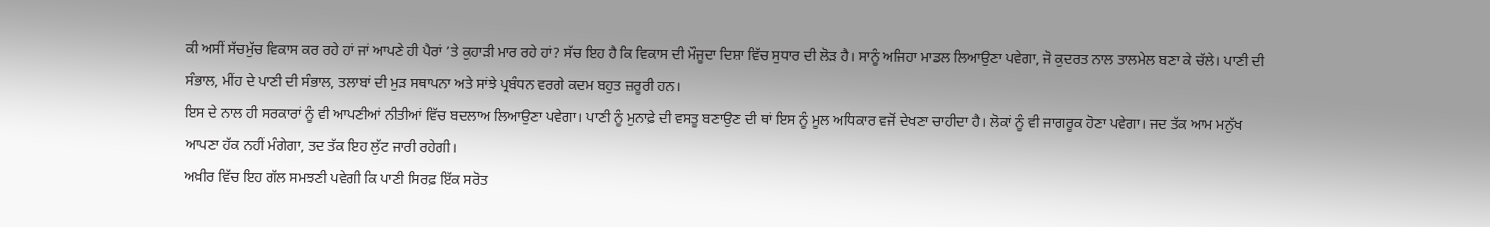ਕੀ ਅਸੀਂ ਸੱਚਮੁੱਚ ਵਿਕਾਸ ਕਰ ਰਹੇ ਹਾਂ ਜਾਂ ਆਪਣੇ ਹੀ ਪੈਰਾਂ ’ਤੇ ਕੁਹਾੜੀ ਮਾਰ ਰਹੇ ਹਾਂ? ਸੱਚ ਇਹ ਹੈ ਕਿ ਵਿਕਾਸ ਦੀ ਮੌਜੂਦਾ ਦਿਸ਼ਾ ਵਿੱਚ ਸੁਧਾਰ ਦੀ ਲੋੜ ਹੈ। ਸਾਨੂੰ ਅਜਿਹਾ ਮਾਡਲ ਲਿਆਉਣਾ ਪਵੇਗਾ, ਜੋ ਕੁਦਰਤ ਨਾਲ ਤਾਲਮੇਲ ਬਣਾ ਕੇ ਚੱਲੇ। ਪਾਣੀ ਦੀ ਸੰਭਾਲ, ਮੀਂਹ ਦੇ ਪਾਣੀ ਦੀ ਸੰਭਾਲ, ਤਲਾਬਾਂ ਦੀ ਮੁੜ ਸਥਾਪਨਾ ਅਤੇ ਸਾਂਝੇ ਪ੍ਰਬੰਧਨ ਵਰਗੇ ਕਦਮ ਬਹੁਤ ਜ਼ਰੂਰੀ ਹਨ।
ਇਸ ਦੇ ਨਾਲ ਹੀ ਸਰਕਾਰਾਂ ਨੂੰ ਵੀ ਆਪਣੀਆਂ ਨੀਤੀਆਂ ਵਿੱਚ ਬਦਲਾਅ ਲਿਆਉਣਾ ਪਵੇਗਾ। ਪਾਣੀ ਨੂੰ ਮੁਨਾਫ਼ੇ ਦੀ ਵਸਤੂ ਬਣਾਉਣ ਦੀ ਥਾਂ ਇਸ ਨੂੰ ਮੂਲ ਅਧਿਕਾਰ ਵਜੋਂ ਦੇਖਣਾ ਚਾਹੀਦਾ ਹੈ। ਲੋਕਾਂ ਨੂੰ ਵੀ ਜਾਗਰੂਕ ਹੋਣਾ ਪਵੇਗਾ। ਜਦ ਤੱਕ ਆਮ ਮਨੁੱਖ ਆਪਣਾ ਹੱਕ ਨਹੀਂ ਮੰਗੇਗਾ, ਤਦ ਤੱਕ ਇਹ ਲੁੱਟ ਜਾਰੀ ਰਹੇਗੀ।
ਅਖ਼ੀਰ ਵਿੱਚ ਇਹ ਗੱਲ ਸਮਝਣੀ ਪਵੇਗੀ ਕਿ ਪਾਣੀ ਸਿਰਫ਼ ਇੱਕ ਸਰੋਤ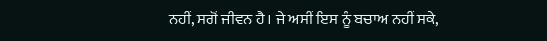ਨਹੀਂ, ਸਗੋਂ ਜੀਵਨ ਹੈ। ਜੇ ਅਸੀਂ ਇਸ ਨੂੰ ਬਚਾਅ ਨਹੀਂ ਸਕੇ,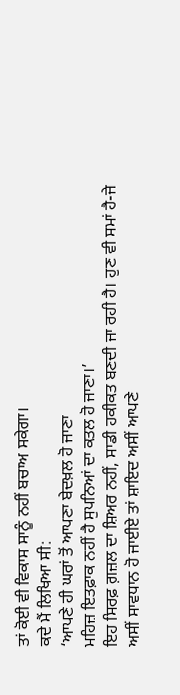ਤਾਂ ਕੋਈ ਵੀ ਵਿਕਾਸ ਸਾਨੂੰ ਨਹੀਂ ਬਚਾਅ ਸਕੇਗਾ।
ਕਦੇ ਮੈਂ ਲਿਖਿਆ ਸੀ:
‘ਆਪਣੇ ਹੀ ਘਰਾਂ ਤੋਂ ਆਪਣਾ ਬੇਦਖ਼ਲ ਹੋ ਜਾਣਾ
ਮਹਿਜ਼ ਇਤਫ਼ਾਕ ਨਹੀਂ ਹੈ ਸੁਪਨਿਆਂ ਦਾ ਕਤਲ ਹੋ ਜਾਣਾ।’
ਇਹ ਸਿਰਫ਼ ਗ਼ਜ਼ਲ ਦਾ ਸ਼ਿਅਰ ਨਹੀਂ, ਸਾਡੀ ਹਕੀਕਤ ਬਣਦੀ ਜਾ ਰਹੀ ਹੈ। ਹੁਣ ਵੀ ਸਮਾਂ ਹੈ-ਜੇ ਅਸੀਂ ਸਾਵਧਾਨ ਹੋ ਜਾਈਏ ਤਾਂ ਸ਼ਾਇਦ ਅਸੀਂ ਆਪਣੇ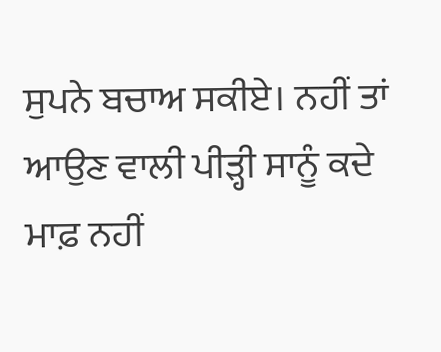ਸੁਪਨੇ ਬਚਾਅ ਸਕੀਏ। ਨਹੀਂ ਤਾਂ ਆਉਣ ਵਾਲੀ ਪੀੜ੍ਹੀ ਸਾਨੂੰ ਕਦੇ ਮਾਫ਼ ਨਹੀਂ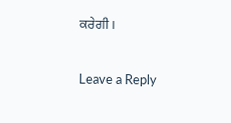ਕਰੇਗੀ।

Leave a Reply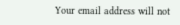Your email address will not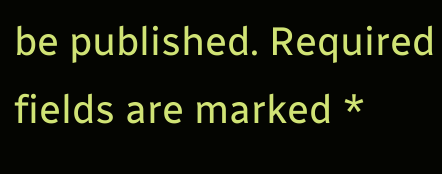be published. Required fields are marked *